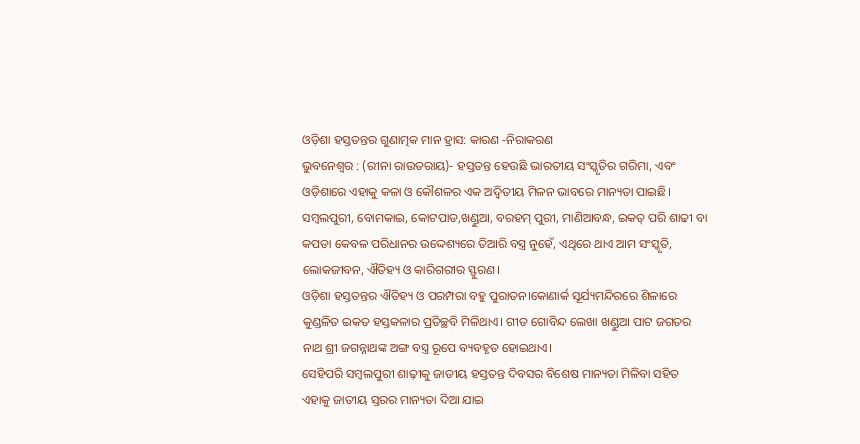ଓଡ଼ିଶା ହସ୍ତତନ୍ତର ଗୁଣାତ୍ମକ ମାନ ହ୍ରାସ: କାରଣ -ନିରାକରଣ
ଭୁବନେଶ୍ୱର : (ରୀନା ରାଉତରାୟ)- ହସ୍ତତନ୍ତ ହେଉଛି ଭାରତୀୟ ସଂସ୍କୃତିର ଗରିମା, ଏବଂ ଓଡ଼ିଶାରେ ଏହାକୁ କଳା ଓ କୌଶଳର ଏକ ଅଦ୍ୱିତୀୟ ମିଳନ ଭାବରେ ମାନ୍ୟତା ପାଇଛି। ସମ୍ବଲପୁରୀ, ବୋମକାଇ, କୋଟପାଡ,ଖଣ୍ଡୁଆ, ବରହମ୍ ପୁରୀ, ମାଣିଆବନ୍ଧ, ଇକତ୍ ପରି ଶାଢୀ ବା କପଡା କେବଳ ପରିଧାନର ଉଦ୍ଦେଶ୍ୟରେ ତିଆରି ବସ୍ତ୍ର ନୁହେଁ, ଏଥିରେ ଥାଏ ଆମ ସଂସ୍କୃତି, ଲୋକଜୀବନ, ଐତିହ୍ୟ ଓ କାରିଗରୀର ସ୍ଫୁରଣ।
ଓଡ଼ିଶା ହସ୍ତତନ୍ତର ଐତିହ୍ୟ ଓ ପରମ୍ପରା ବହୁ ପୁରାତନ।କୋଣାର୍କ ସୂର୍ଯ୍ୟମନ୍ଦିରରେ ଶିଳାରେ କୁଣ୍ଡଳିତ ଇକତ ହସ୍ତକଳାର ପ୍ରତିଚ୍ଛବି ମିଳିଥାଏ। ଗୀତ ଗୋବିନ୍ଦ ଲେଖା ଖଣ୍ଡୁଆ ପାଟ ଜଗତର ନାଥ ଶ୍ରୀ ଜଗନ୍ନାଥଙ୍କ ଅଙ୍ଗ ବସ୍ତ୍ର ରୂପେ ବ୍ୟବହୃତ ହୋଇଥାଏ।
ସେହିପରି ସମ୍ବଲପୁରୀ ଶାଢ଼ୀକୁ ଜାତୀୟ ହସ୍ତତନ୍ତ ଦିବସର ବିଶେଷ ମାନ୍ୟତା ମିଳିବା ସହିତ ଏହାକୁ ଜାତୀୟ ସ୍ତରର ମାନ୍ୟତା ଦିଆ ଯାଇ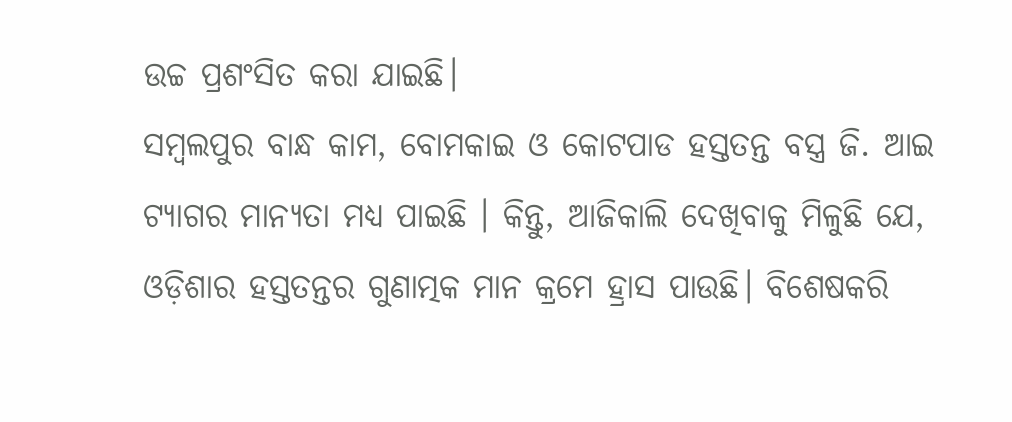ଉଚ୍ଚ ପ୍ରଶଂସିତ କରା ଯାଇଛି।
ସମ୍ବଲପୁର ବାନ୍ଧ କାମ, ବୋମକାଇ ଓ କୋଟପାଡ ହସ୍ତତନ୍ତ ବସ୍ତ୍ର ଜି. ଆଇ ଟ୍ୟାଗର ମାନ୍ୟତା ମଧ୍ଯ ପାଇଛି । କିନ୍ତୁ, ଆଜିକାଲି ଦେଖିବାକୁ ମିଳୁଛି ଯେ, ଓଡ଼ିଶାର ହସ୍ତତନ୍ତର ଗୁଣାତ୍ମକ ମାନ କ୍ରମେ ହ୍ରାସ ପାଉଛି। ବିଶେଷକରି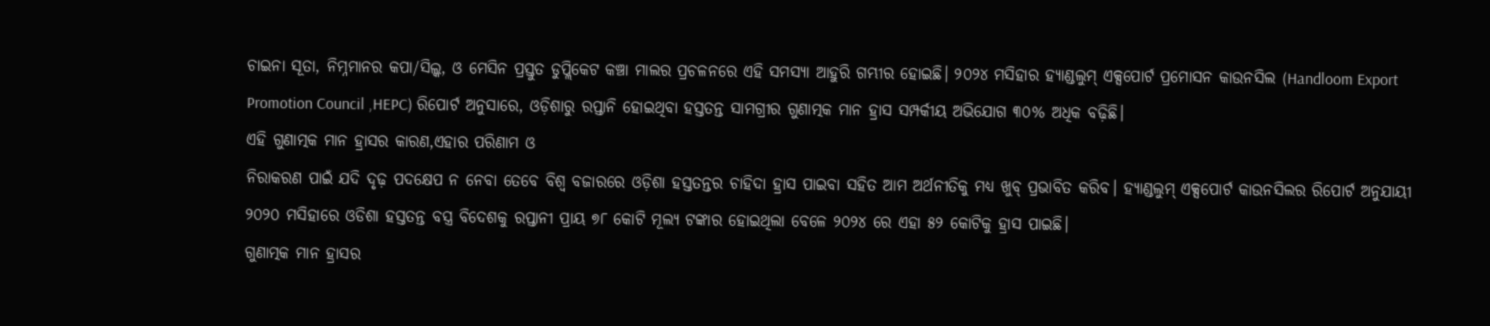ଚାଇନା ସୂତା, ନିମ୍ନମାନର କପା/ସିଲ୍କ, ଓ ମେସିନ ପ୍ରସ୍ତୁତ ଡୁପ୍ଲିକେଟ କଞ୍ଚା ମାଲର ପ୍ରଚଳନରେ ଏହି ସମସ୍ୟା ଆହୁରି ଗମ୍ଭୀର ହୋଇଛି। ୨୦୨୪ ମସିହାର ହ୍ୟାଣ୍ଡଲୁମ୍ ଏକ୍ସପୋର୍ଟ ପ୍ରମୋସନ କାଉନସିଲ (Handloom Export Promotion Council ,HEPC) ରିପୋର୍ଟ ଅନୁସାରେ, ଓଡ଼ିଶାରୁ ରପ୍ତାନି ହୋଇଥିବା ହସ୍ତତନ୍ତ ସାମଗ୍ରୀର ଗୁଣାତ୍ମକ ମାନ ହ୍ରାସ ସମ୍ପର୍କୀୟ ଅଭିଯୋଗ ୩୦% ଅଧିକ ବଢ଼ିଛି।
ଏହି ଗୁଣାତ୍ମକ ମାନ ହ୍ରାସର କାରଣ,ଏହାର ପରିଣାମ ଓ
ନିରାକରଣ ପାଇଁ ଯଦି ଦୃଢ଼ ପଦକ୍ଷେପ ନ ନେବା ତେବେ ବିଶ୍ବ ବଜାରରେ ଓଡ଼ିଶା ହସ୍ତତନ୍ତର ଚାହିଦା ହ୍ରାସ ପାଇବା ସହିତ ଆମ ଅର୍ଥନୀତିକୁ ମଧ୍ୟ ଖୁବ୍ ପ୍ରଭାବିତ କରିବ। ହ୍ୟାଣ୍ଡଲୁମ୍ ଏକ୍ସପୋର୍ଟ କାଉନସିଲର ରିପୋର୍ଟ ଅନୁଯାୟୀ ୨୦୨୦ ମସିହାରେ ଓଡିଶା ହସ୍ତତନ୍ତ ବସ୍ତ୍ର ବିଦେଶକୁ ରପ୍ତାନୀ ପ୍ରାୟ ୭୮ କୋଟି ମୂଲ୍ୟ ଟଙ୍କାର ହୋଇଥିଲା ବେଳେ ୨୦୨୪ ରେ ଏହା ୫୨ କୋଟିକୁ ହ୍ରାସ ପାଇଛି।
ଗୁଣାତ୍ମକ ମାନ ହ୍ରାସର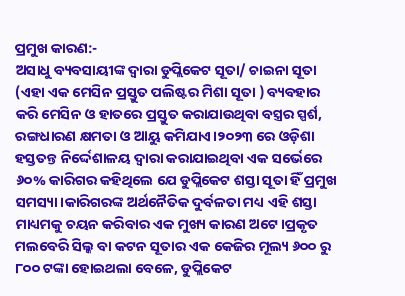ପ୍ରମୁଖ କାରଣ:-
ଅସାଧୁ ବ୍ୟବସାୟୀଙ୍କ ଦ୍ବାରା ଡୁପ୍ଲିକେଟ ସୂତା/ ଚାଇନା ସୂତା (ଏହା ଏକ ମେସିନ ପ୍ରସ୍ତୁତ ପଲିଷ୍ଟର ମିଶା ସୂତା ) ବ୍ୟବହାର କରି ମେସିନ ଓ ହାତରେ ପ୍ରସ୍ତୁତ କରାଯାଉଥିବା ବସ୍ତ୍ରର ସ୍ପର୍ଶ, ରଙ୍ଗଧାରଣ କ୍ଷମତା ଓ ଆୟୁ କମିଯାଏ।୨୦୨୩ ରେ ଓଡ଼ିଶା ହସ୍ତତନ୍ତ ନିର୍ଦ୍ଦେଶାଳୟ ଦ୍ୱାରା କରାଯାଇଥିବା ଏକ ସର୍ଭେରେ ୬୦% କାରିଗର କହିଥିଲେ ଯେ ଡୁପ୍ଲିକେଟ ଶସ୍ତା ସୂତା ହିଁ ପ୍ରମୁଖ ସମସ୍ୟା।କାରିଗରଙ୍କ ଅର୍ଥନୈତିକ ଦୁର୍ବଳତା ମଧ୍ୟ ଏହି ଶସ୍ତା ମାଧ୍ୟମକୁ ଚୟନ କରିବାର ଏକ ମୁଖ୍ୟ କାରଣ ଅଟେ।ପ୍ରକୃତ ମଲବେରି ସିଲ୍କ ବା କଟନ ସୂତାର ଏକ କେଜିର ମୂଲ୍ୟ ୬୦୦ ରୁ ୮୦୦ ଟଙ୍କା ହୋଇଥଲା ବେଳେ, ଡୁପ୍ଲିକେଟ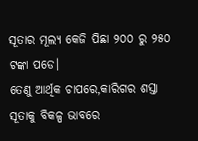ସୂତାର ମୂଲ୍ୟ କେଜି ପିଛା ୨୦୦ ରୁ ୨୫୦ ଟଙ୍କା ପଡେ।
ତେଣୁ ଆର୍ଥିକ ଚାପରେ,କାରିଗର ଶସ୍ତା ସୂତାକୁ ବିକଳ୍ପ ଭାବରେ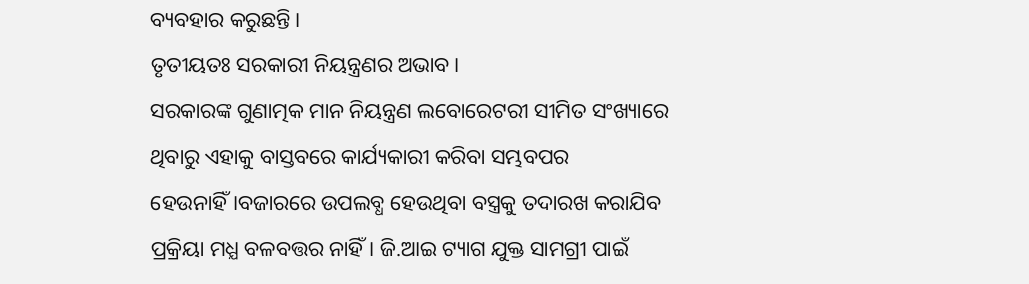ବ୍ୟବହାର କରୁଛନ୍ତି।
ତୃତୀୟତଃ ସରକାରୀ ନିୟନ୍ତ୍ରଣର ଅଭାବ।
ସରକାରଙ୍କ ଗୁଣାତ୍ମକ ମାନ ନିୟନ୍ତ୍ରଣ ଲବୋରେଟରୀ ସୀମିତ ସଂଖ୍ୟାରେ ଥିବାରୁ ଏହାକୁ ବାସ୍ତବରେ କାର୍ଯ୍ୟକାରୀ କରିବା ସମ୍ଭବପର ହେଉନାହିଁ।ବଜାରରେ ଉପଲବ୍ଧ ହେଉଥିବା ବସ୍ତ୍ରକୁ ତଦାରଖ କରାଯିବ ପ୍ରକ୍ରିୟା ମଧ୍ଯ ବଳବତ୍ତର ନାହିଁ। ଜି.ଆଇ ଟ୍ୟାଗ ଯୁକ୍ତ ସାମଗ୍ରୀ ପାଇଁ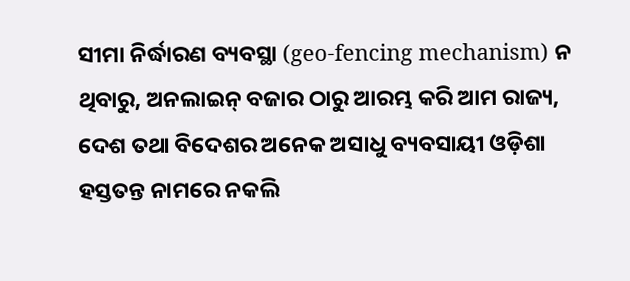ସୀମା ନିର୍ଦ୍ଧାରଣ ବ୍ୟବସ୍ଥା (geo-fencing mechanism) ନ ଥିବାରୁ, ଅନଲାଇନ୍ ବଜାର ଠାରୁ ଆରମ୍ଭ କରି ଆମ ରାଜ୍ୟ, ଦେଶ ତଥା ବିଦେଶର ଅନେକ ଅସାଧୁ ବ୍ୟବସାୟୀ ଓଡ଼ିଶା ହସ୍ତତନ୍ତ ନାମରେ ନକଲି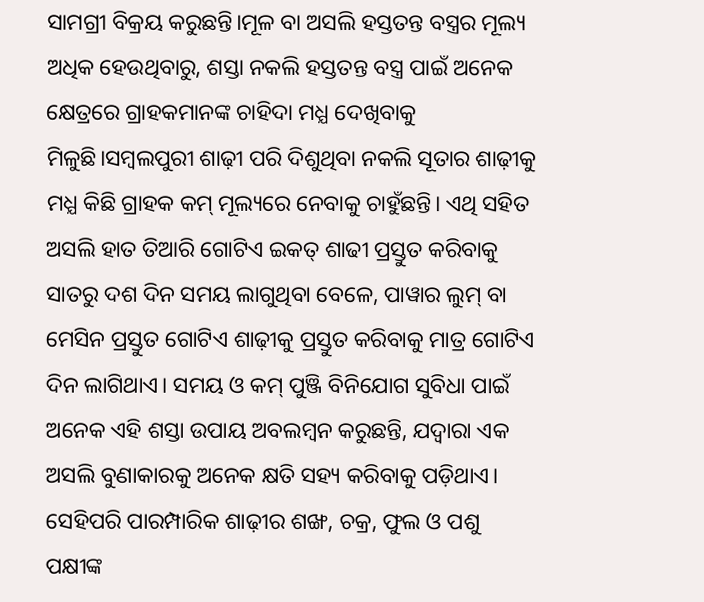ସାମଗ୍ରୀ ବିକ୍ରୟ କରୁଛନ୍ତି।ମୂଳ ବା ଅସଲି ହସ୍ତତନ୍ତ ବସ୍ତ୍ରର ମୂଲ୍ୟ ଅଧିକ ହେଉଥିବାରୁ, ଶସ୍ତା ନକଲି ହସ୍ତତନ୍ତ ବସ୍ତ୍ର ପାଇଁ ଅନେକ କ୍ଷେତ୍ରରେ ଗ୍ରାହକମାନଙ୍କ ଚାହିଦା ମଧ୍ଯ ଦେଖିବାକୁ ମିଳୁଛି।ସମ୍ବଲପୁରୀ ଶାଢ଼ୀ ପରି ଦିଶୁଥିବା ନକଲି ସୂତାର ଶାଢ଼ୀକୁ ମଧ୍ଯ କିଛି ଗ୍ରାହକ କମ୍ ମୂଲ୍ୟରେ ନେବାକୁ ଚାହୁଁଛନ୍ତି। ଏଥି ସହିତ ଅସଲି ହାତ ତିଆରି ଗୋଟିଏ ଇକତ୍ ଶାଢୀ ପ୍ରସ୍ତୁତ କରିବାକୁ ସାତରୁ ଦଶ ଦିନ ସମୟ ଲାଗୁଥିବା ବେଳେ, ପାୱାର ଲୁମ୍ ବା ମେସିନ ପ୍ରସ୍ତୁତ ଗୋଟିଏ ଶାଢ଼ୀକୁ ପ୍ରସ୍ତୁତ କରିବାକୁ ମାତ୍ର ଗୋଟିଏ ଦିନ ଲାଗିଥାଏ। ସମୟ ଓ କମ୍ ପୁଞ୍ଜି ବିନିଯୋଗ ସୁବିଧା ପାଇଁ ଅନେକ ଏହି ଶସ୍ତା ଉପାୟ ଅବଲମ୍ବନ କରୁଛନ୍ତି, ଯଦ୍ବାରା ଏକ ଅସଲି ବୁଣାକାରକୁ ଅନେକ କ୍ଷତି ସହ୍ୟ କରିବାକୁ ପଡ଼ିଥାଏ।
ସେହିପରି ପାରମ୍ପାରିକ ଶାଢ଼ୀର ଶଙ୍ଖ, ଚକ୍ର, ଫୁଲ ଓ ପଶୁ ପକ୍ଷୀଙ୍କ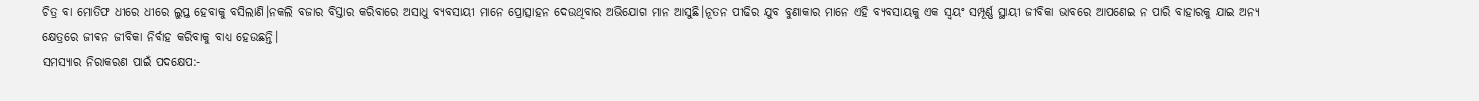ଚିତ୍ର ବା ମୋତିଫ ଧୀରେ ଧୀରେ ଲୁପ୍ତ ହେବାକୁ ବସିଲାଣି।ନକଲି ବଜାର ବିସ୍ତାର କରିବାରେ ଅସାଧୁ ବ୍ୟବସାୟୀ ମାନେ ପ୍ରୋତ୍ସାହନ ଦେଉଥିବାର ଅଭିଯୋଗ ମାନ ଆସୁଛି।ନୂତନ ପୀଢିର ଯୁବ ବୁଣାକାର ମାନେ ଏହି ବ୍ୟବସାୟକୁ ଏକ ସ୍ଵୟଂ ସମ୍ପୂର୍ଣ୍ଣ ସ୍ଥାୟୀ ଜୀବିକା ଭାବରେ ଆପଣେଇ ନ ପାରି ବାହାରକୁ ଯାଇ ଅନ୍ୟ କ୍ଷେତ୍ରରେ ଜୀଵନ ଜୀବିକା ନିର୍ବାହ କରିବାକୁ ବାଧ୍ୟ ହେଉଛନ୍ତି।
ସମସ୍ୟାର ନିରାକରଣ ପାଇଁ ପଦକ୍ଷେପ:-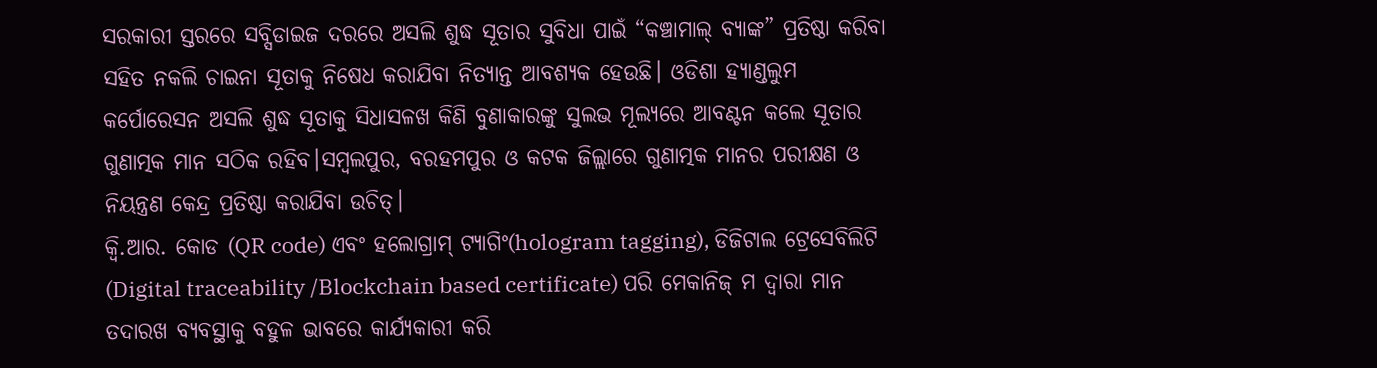ସରକାରୀ ସ୍ତରରେ ସବ୍ସିଡାଇଜ ଦରରେ ଅସଲି ଶୁଦ୍ଧ ସୂତାର ସୁବିଧା ପାଇଁ “କଞ୍ଚାମାଲ୍ ବ୍ୟାଙ୍କ” ପ୍ରତିଷ୍ଠା କରିବା ସହିତ ନକଲି ଚାଇନା ସୂତାକୁ ନିଷେଧ କରାଯିବା ନିତ୍ୟାନ୍ତ ଆବଶ୍ୟକ ହେଉଛି। ଓଡିଶା ହ୍ୟାଣ୍ଡଲୁମ କର୍ପୋରେସନ ଅସଲି ଶୁଦ୍ଧ ସୂତାକୁ ସିଧାସଳଖ କିଣି ବୁଣାକାରଙ୍କୁ ସୁଲଭ ମୂଲ୍ୟରେ ଆବଣ୍ଟନ କଲେ ସୂତାର ଗୁଣାତ୍ମକ ମାନ ସଠିକ ରହିବ।ସମ୍ବଲପୁର, ବରହମପୁର ଓ କଟକ ଜିଲ୍ଲାରେ ଗୁଣାତ୍ମକ ମାନର ପରୀକ୍ଷଣ ଓ ନିୟନ୍ତ୍ରଣ କେନ୍ଦ୍ର ପ୍ରତିଷ୍ଠା କରାଯିବା ଉଚିତ୍।
କ୍ୱି.ଆର. କୋଡ (QR code) ଏବଂ ହଲୋଗ୍ରାମ୍ ଟ୍ୟାଗିଂ(hologram tagging), ଡିଜିଟାଲ ଟ୍ରେସେବିଲିଟି
(Digital traceability /Blockchain based certificate) ପରି ମେକାନିଜ୍ ମ ଦ୍ବାରା ମାନ ତଦାରଖ ବ୍ୟବସ୍ଥାକୁ ବହୁଳ ଭାବରେ କାର୍ଯ୍ୟକାରୀ କରି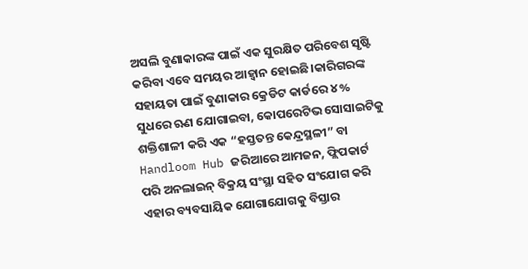ଅସଲି ବୁଣାକାରଙ୍କ ପାଇଁ ଏକ ସୁରକ୍ଷିତ ପରିବେଶ ସୃଷ୍ଟି କରିବା ଏବେ ସମୟର ଆହ୍ବାନ ହୋଇଛି।କାରିଗରଙ୍କ ସହାୟତା ପାଇଁ ବୁଣାକାର କ୍ରେଡିଟ କାର୍ଡରେ ୪% ସୁଧରେ ଋଣ ଯୋଗାଇବା, କୋପରେଟିଭ ସୋସାଇଟିକୁ ଶକ୍ତିଶାଳୀ କରି ଏକ “ହସ୍ତତନ୍ତ କେନ୍ଦ୍ରସ୍ଥଳୀ” ବା Handloom Hub ଜରିଆରେ ଆମଜନ, ଫ୍ଲିପକାର୍ଟ ପରି ଅନଲାଇନ୍ ବିକ୍ରୟ ସଂସ୍ଥା ସହିତ ସଂଯୋଗ କରି ଏହାର ବ୍ୟବସାୟିକ ଯୋଗାଯୋଗକୁ ବିସ୍ତାର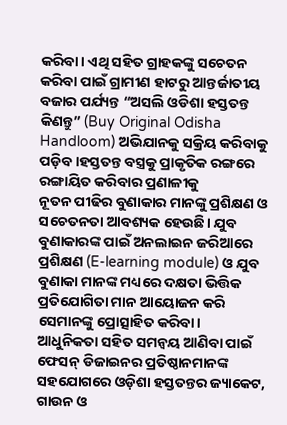କରିବା। ଏଥି ସହିତ ଗ୍ରାହକଙ୍କୁ ସଚେତନ କରିବା ପାଇଁ ଗ୍ରାମୀଣ ହାଟରୁ ଆନ୍ତର୍ଜାତୀୟ ବଜାର ପର୍ଯ୍ୟନ୍ତ “ଅସଲି ଓଡିଶା ହସ୍ତତନ୍ତ କିଣନ୍ତୁ” (Buy Original Odisha Handloom) ଅଭିଯାନକୁ ସକ୍ରିୟ କରିବାକୁ ପଡ଼ିବ।ହସ୍ତତନ୍ତ ବସ୍ତ୍ରକୁ ପ୍ରାକୃତିକ ରଙ୍ଗରେ ରଙ୍ଗାୟିତ କରିବାର ପ୍ରଣାଳୀକୁ
ନୂତନ ପୀଢିର ବୁଣାକାର ମାନଙ୍କୁ ପ୍ରଶିକ୍ଷଣ ଓ ସଚେତନତା ଆବଶ୍ୟକ ହେଉଛି। ଯୁବ ବୁଣାକାରଙ୍କ ପାଇଁ ଅନଲାଇନ ଜରିଆରେ ପ୍ରଶିକ୍ଷଣ (E-learning module) ଓ ଯୁବ ବୁଣାକା ମାନଙ୍କ ମଧ୍ୟରେ ଦକ୍ଷତା ଭିତ୍ତିକ ପ୍ରତିଯୋଗିତା ମାନ ଆୟୋଜନ କରି ସେମାନଙ୍କୁ ପ୍ରୋତ୍ସାହିତ କରିବା।
ଆଧୁନିକତା ସହିତ ସମନ୍ୱୟ ଆଣିବା ପାଇଁ ଫେସନ୍ ଡିଜାଇନର ପ୍ରତିଷ୍ଠାନମାନଙ୍କ ସହଯୋଗରେ ଓଡ଼ିଶା ହସ୍ତତନ୍ତର ଜ୍ୟାକେଟ, ଗାଉନ ଓ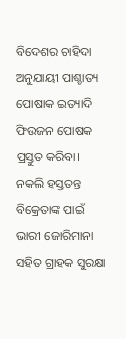ବିଦେଶର ଚାହିଦା ଅନୁଯାୟୀ ପାଶ୍ଚାତ୍ୟ ପୋଷାକ ଇତ୍ୟାଦି ଫିଉଜନ ପୋଷକ ପ୍ରସ୍ତୁତ କରିବା।
ନକଲି ହସ୍ତତନ୍ତ ବିକ୍ରେତାଙ୍କ ପାଇଁ ଭାରୀ ଜୋରିମାନା ସହିତ ଗ୍ରାହକ ସୁରକ୍ଷା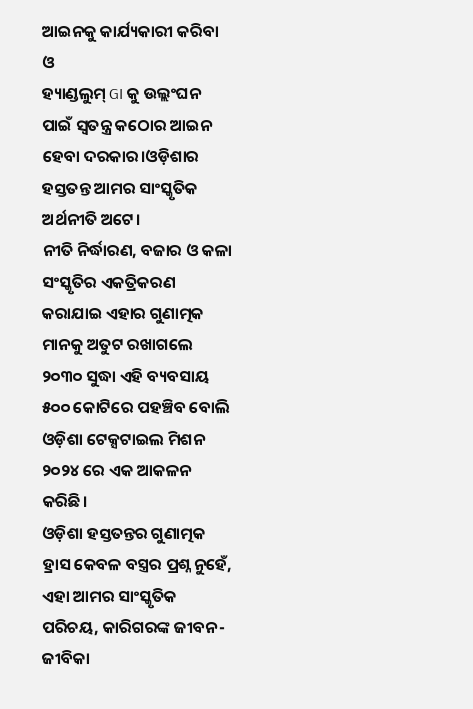ଆଇନକୁ କାର୍ଯ୍ୟକାରୀ କରିବା ଓ
ହ୍ୟାଣ୍ଡଲୁମ୍ GI କୁ ଉଲ୍ଲଂଘନ ପାଇଁ ସ୍ଵତନ୍ତ୍ର କଠୋର ଆଇନ ହେବା ଦରକାର।ଓଡ଼ିଶାର ହସ୍ତତନ୍ତ ଆମର ସାଂସ୍କୃତିକ ଅର୍ଥନୀତି ଅଟେ।
ନୀତି ନିର୍ଦ୍ଧାରଣ, ବଜାର ଓ କଳା ସଂସ୍କୃତିର ଏକତ୍ରିକରଣ କରାଯାଇ ଏହାର ଗୁଣାତ୍ମକ ମାନକୁ ଅତୁଟ ରଖାଗଲେ ୨୦୩୦ ସୁଦ୍ଧା ଏହି ବ୍ୟବସାୟ ୫୦୦ କୋଟିରେ ପହଞ୍ଚିବ ବୋଲି ଓଡ଼ିଶା ଟେକ୍ସଟାଇଲ ମିଶନ ୨୦୨୪ ରେ ଏକ ଆକଳନ କରିଛି।
ଓଡ଼ିଶା ହସ୍ତତନ୍ତର ଗୁଣାତ୍ମକ ହ୍ରାସ କେବଳ ବସ୍ତ୍ରର ପ୍ରଶ୍ନ ନୁହେଁ, ଏହା ଆମର ସାଂସ୍କୃତିକ ପରିଚୟ, କାରିଗରଙ୍କ ଜୀବନ-ଜୀବିକା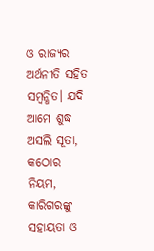ଓ ରାଜ୍ୟର ଅର୍ଥନୀତି ସହିତ ସମ୍ବନ୍ଧିତ। ଯଦି ଆମେ ଶୁଦ୍ଧ ଅସଲି ସୂତା, କଠୋର ନିୟମ, କାରିଗରଙ୍କୁ ସହାୟତା ଓ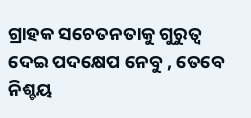ଗ୍ରାହକ ସଚେତନତାକୁ ଗୁରୁତ୍ୱ ଦେଇ ପଦକ୍ଷେପ ନେବୁ , ତେବେ ନିଶ୍ଚୟ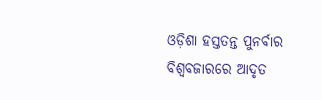ଓଡ଼ିଶା ହସ୍ତତନ୍ତ ପୁନର୍ବାର ବିଶ୍ୱବଜାରରେ ଆଦୃତ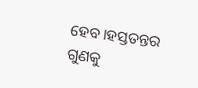ହେବ।ହସ୍ତତନ୍ତର ଗୁଣକୁ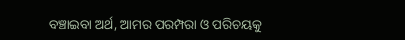ବଞ୍ଚାଇବା ଅର୍ଥ, ଆମର ପରମ୍ପରା ଓ ପରିଚୟକୁ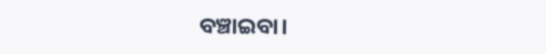ବଞ୍ଚାଇବା।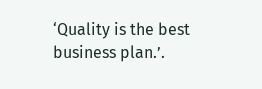‘Quality is the best business plan.’.